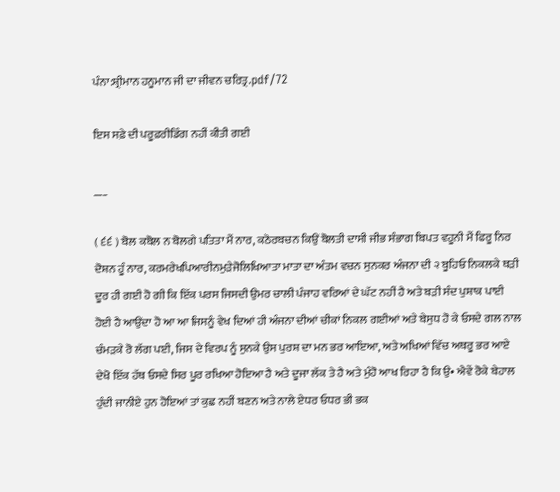ਪੰਨਾ:ਸ਼੍ਰੀਮਾਨ ਹਨੂਮਾਨ ਜੀ ਦਾ ਜੀਵਨ ਚਰਿਤ੍ਰ.pdf/72

ਇਸ ਸਫ਼ੇ ਦੀ ਪਰੂਫ਼ਰੀਡਿੰਗ ਨਹੀਂ ਕੀਤੀ ਗਈ

___

( ੬੬ ) ਬੋਲ ਕਬੋਲ ਨ ਬੋਲਗੇ ਪਤਿਤਾ ਮੈਂ ਨਾਰ, ਕਠੋਰਬਚਨ ਕਿਉਂ ਬੋਲਤੀ ਦਾਸੀ ਜੀਭ ਸੰਭਾਗ ਬਿਪਤ ਵਹੂਨੀ ਮੈਂ ਫਿਰੂ ਨਿਰ ਦੋਸ਼ਨ ਹੂੰ ਨਾਰ, ਕਰਮਰੇਖਪਿਆਰੀਨਮੁੜੇਜੋਲਿਖਿਆਤਾ ਮਾਤਾ ਦਾ ਅੰਤਮ ਵਚਨ ਸੁਨਕਰ ਅੰਜਨਾ ਦੀ ੨ ਬੂਹਿਓ ਨਿਕਲਕੇ ਥੜੀ ਦੂਰ ਹੀ ਗਈ ਹੋ ਗੀ ਕਿ ਇੱਕ ਪਰਸ ਜਿਸਦੀ ਉਮਰ ਚਾਲੀ ਪੰਜਾਹ ਵਰਿਆਂ ਦੇ ਘੱਟ ਨਹੀਂ ਹੈ ਅਤੇ ਬੜੀ ਸੰਦ ਪੁਸ਼ਾਕ ਪਾਈ ਹੋਈ ਹੈ ਆਉਂਦਾ ਹੋ ਆ ਆ ਜਿਸਨੂੰ ਵੇਖ ਦਿਆਂ ਹੀ ਅੰਜਨਾ ਦੀਆਂ ਚੀਕਾਂ ਨਿਕਲ ਗਈਆਂ ਅਤੇ ਬੇਸੁਧ ਹੋ ਕੇ ਓਸਦੇ ਗਲ ਨਾਲ ਚੰਮੜਕੇ ਰੋ ਲੱਗ ਪਈ, ਜਿਸ ਦੇ ਵਿਰਪ ਨੂੰ ਸੁਨਕੇ ਉਸ ਪੁਰਸ਼ ਦਾ ਮਨ ਭਰ ਆਇਆ, ਅਤੇ ਅਖਿਆਂ ਵਿੱਚ ਅਥਰੂ ਭਰ ਆਏ ਦੇਖੋ ਇੱਕ ਹੱਥ ਓਸਦੇ ਸਿਰ ਪੂਰ ਰਖਿਆ ਹੋਇਆ ਹੈ ਅਤੇ ਦੂਜਾ ਲੱਕ ਤੇ ਹੈ ਅਤੇ ਮੁੰਹੋ ਆਖ ਰਿਹਾ ਹੈ ਕਿ ਉ• ਐਵੇਂ ਰੋਕੇ ਬੇਹਾਲ ਹੁੰਦੀ ਜਾਨੀਏ ਹੁਨ ਹੋਇਆਂ ਤਾਂ ਕੁਛ ਨਹੀਂ ਬਣਨ ਅਤੇ ਨਾਲੇ ਏਧਰ ਓਧਰ ਭੀ ਭਕ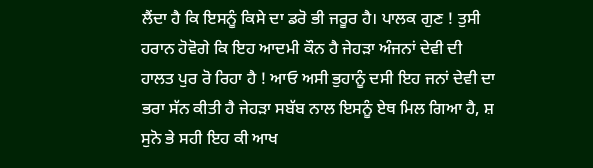ਲੈਂਦਾ ਹੈ ਕਿ ਇਸਨੂੰ ਕਿਸੇ ਦਾ ਡਰੋ ਭੀ ਜਰੂਰ ਹੈ। ਪਾਲਕ ਗੁਣ ! ਤੁਸੀ ਹਰਾਨ ਹੋਵੋਗੇ ਕਿ ਇਹ ਆਦਮੀ ਕੌਨ ਹੈ ਜੇਹੜਾ ਅੰਜਨਾਂ ਦੇਵੀ ਦੀ ਹਾਲਤ ਪੁਰ ਰੋ ਰਿਹਾ ਹੈ ! ਆਓ ਅਸੀ ਭੁਹਾਨੂੰ ਦਸੀ ਇਹ ਜਨਾਂ ਦੇਵੀ ਦਾ ਭਰਾ ਸੱਨ ਕੀਤੀ ਹੈ ਜੇਹੜਾ ਸਬੱਬ ਨਾਲ ਇਸਨੂੰ ਏਥ ਮਿਲ ਗਿਆ ਹੈ, ਸ਼ ਸੁਨੋ ਭੇ ਸਹੀ ਇਹ ਕੀ ਆਖ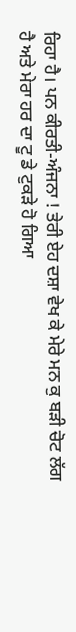ਰਿਹਾ ਹੈ। ਪਨ ਕੀਰਤੀ-ਅੰਜਨਾ ! ਤੇਰੀ ਏਹ ਦਸ਼ਾ ਵੇਖ ਕੇ ਮੇਰੇ ਮਨ ਕੁ ਬੜੀ ਚੋਟ ਲੱਗ ਹੈ ਅਤੇ ਮੇਰਾ ਹਰ ਦਾ ਟੂ ਡੇ ਟੁਕੜੇ ਹੋ ਗਿਆ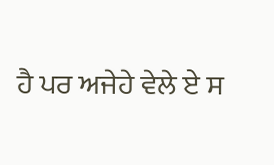ਹੈ ਪਰ ਅਜੇਹੇ ਵੇਲੇ ਏ ਸ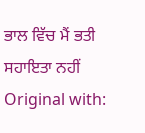ਭਾਲ ਵਿੱਚ ਮੈਂ ਭਤੀ ਸਹਾਇਤਾ ਨਹੀਂ Original with: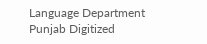Language Department Punjab Digitized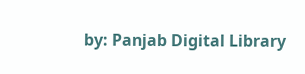by: Panjab Digital Library